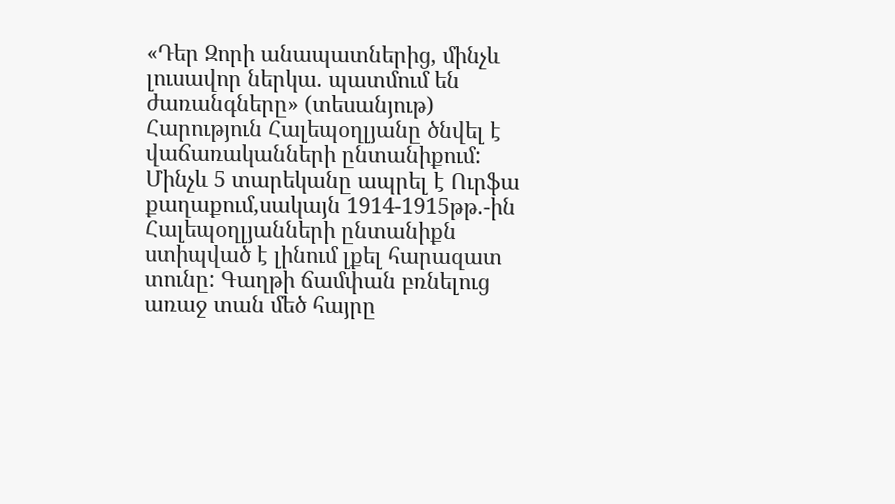«Դեր Զորի անապատներից, մինչև լուսավոր ներկա. պատմում են ժառանգները» (տեսանյութ)
Հարություն Հալեպօղլյանը ծնվել է վաճառականների ընտանիքում: Մինչև 5 տարեկանը ապրել է Ուրֆա քաղաքում,սակայն 1914-1915թթ.-ին Հալեպօղլյանների ընտանիքն ստիպված է լինում լքել հարազատ տունը: Գաղթի ճամփան բռնելուց առաջ տան մեծ հայրը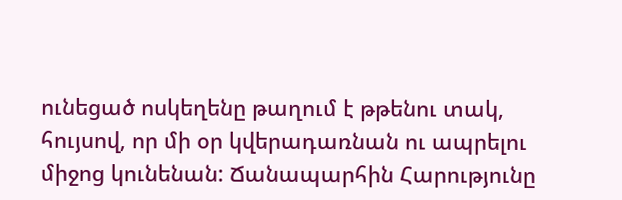ունեցած ոսկեղենը թաղում է թթենու տակ, հույսով, որ մի օր կվերադառնան ու ապրելու միջոց կունենան: Ճանապարհին Հարությունը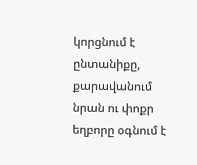կորցնում է ընտանիքը, քարավանում նրան ու փոքր եղբորը օգնում է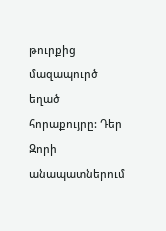թուրքից մազապուրծ եղած հորաքույրը: Դեր Զորի անապատներում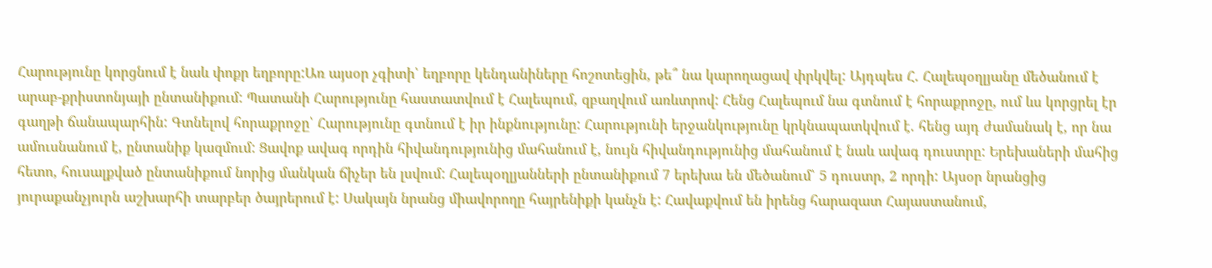Հարությունը կորցնում է նաև փոքր եղբորը:Առ այսօր չգիտի՝ եղբորը կենդանիները հոշոտեցին, թե՞ նա կարողացավ փրկվել: Այդպես Հ. Հալեպօղլյանը մեծանում է արաբ-քրիստոնյայի ընտանիքում: Պատանի Հարությունը հաստատվում է Հալեպում, զբաղվում առևտրով: Հենց Հալեպում նա գտնում է հորաքրոջը, ում ևս կորցրել էր գաղթի ճանապարհին: Գտնելով հորաքրոջը՝ Հարությունը գտնում է իր ինքնությունը: Հարությունի երջանկությունը կրկնապատկվում է. հենց այդ ժամանակ է, որ նա ամուսնանում է, ընտանիք կազմում: Ցավոք ավագ որդին հիվանդությունից մահանում է, նույն հիվանդությունից մահանում է նաև ավագ դուստրը: Երեխաների մահից հետո, հուսալքված ընտանիքում նորից մանկան ճիչեր են լսվում: Հալեպօղլյանների ընտանիքում 7 երեխա են մեծանում՝ 5 դուստր, 2 որդի: Այսօր նրանցից յուրաքանչյուրն աշխարհի տարբեր ծայրերում է: Սակայն նրանց միավորողը հայրենիքի կանչն է: Հավաքվում են իրենց հարազատ Հայաստանում,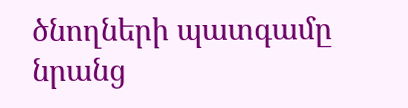ծնողների պատգամը նրանց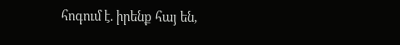հոգում է. իրենք հայ են,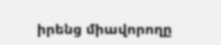իրենց միավորողը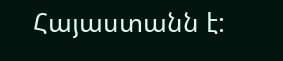Հայաստանն է: